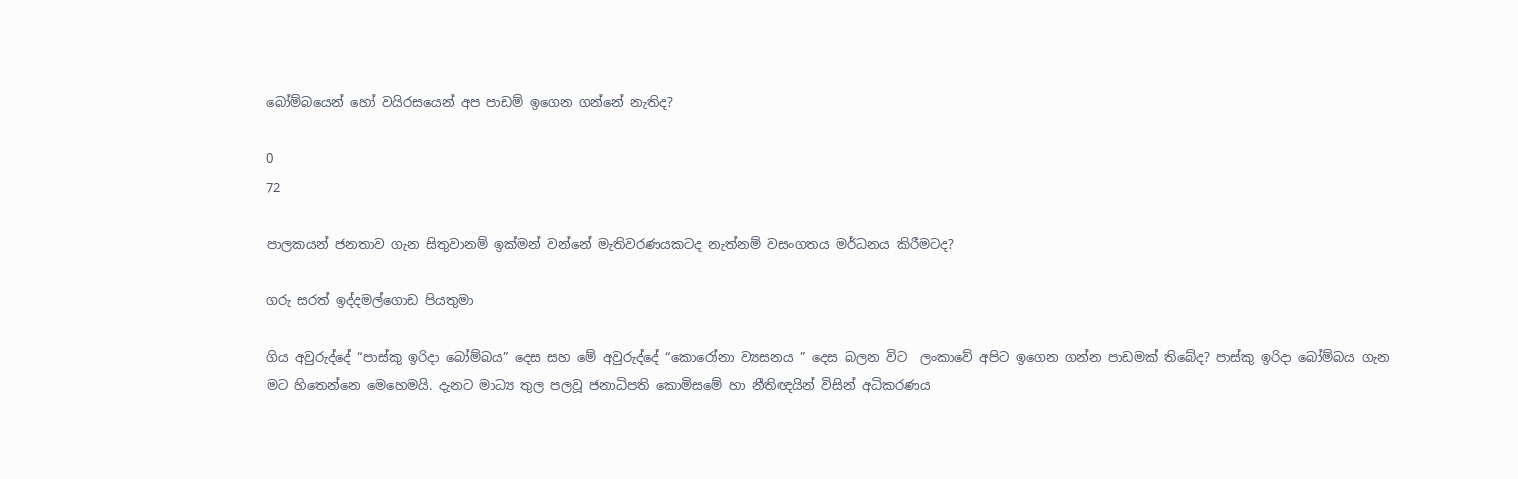බෝම්බයෙන් හෝ වයිරසයෙන් අප පාඩම් ඉගෙන ගන්නේ නැතිද?

0
72

පාලකයන් ජනතාව ගැන සිතුවානම් ඉක්මන් වන්නේ මැතිවරණයකටද නැත්නම් වසංගතය මර්ධනය කිරීමටද?

ගරු සරත් ඉද්දමල්ගොඩ පියතුමා

ගිය අවුරුද්දේ “පාස්කු ඉරිදා බෝම්බය” දෙස සහ මේ අවුරුද්දේ “කොරෝනා ව්‍යසනය ” දෙස බලන විට  ලංකාවේ අපිට ඉගෙන ගන්න පාඩමක් තිබේද? පාස්කු ඉරිදා බෝම්බය ගැන මට හිතෙන්නෙ මෙහෙමයි. දැනට මාධ්‍ය තුල පලවූ ජනාධිපති කොමිසමේ හා නීතිඥයින් විසින් අධිකරණය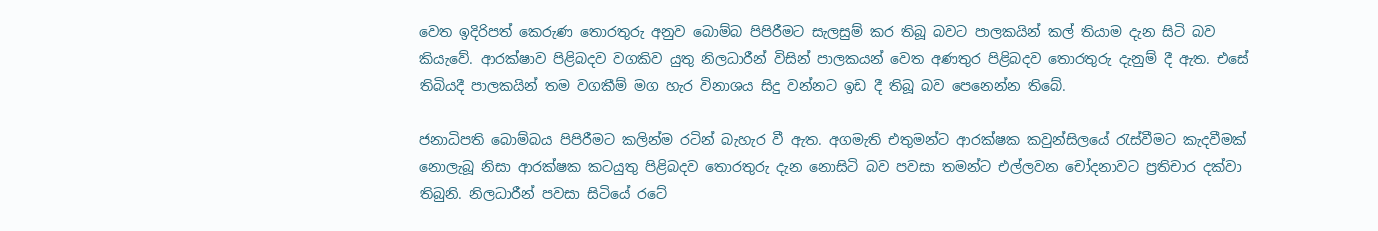වෙත ඉදිරිපත් කෙරුණ තොරතුරු අනුව බොම්බ පිපිරීමට සැලසුම් කර තිබූ බවට පාලකයින් කල් තියාම දැන සිටි බව කියැවේ. ආරක්ෂාව පිළිබදව වගකිව යුතු නිලධාරීන් විසින් පාලකයන් වෙත අණතුර පිළිබදව තොරතුරු දැනුම් දී ඇත. එසේ තිබියදී පාලකයින් තම වගකීම් මග හැර විනාශය සිදු වන්නට ඉඩ දී තිබූ බව පෙනෙන්න තිබේ.

ජනාධිපති බොම්බය පිපිරීමට කලින්ම රටින් බැහැර වී ඇත. අගමැති එතුමන්ට ආරක්ෂක කවුන්සිලයේ රැස්වීමට කැදවීමක් නොලැබූ නිසා ආරක්ෂක කටයුතු පිළිබදව තොරතුරු දැන නොසිටි බව පවසා තමන්ට එල්ලවන චෝදනාවට ප්‍රතිචාර දක්වා තිබුනි. නිලධාරීන් පවසා සිටියේ රටේ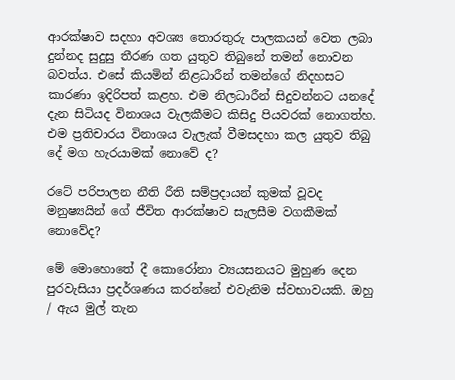ආරක්ෂාව සදහා අවශ්‍ය තොරතුරු පාලකයන් වෙත ලබා දුන්නද සුදුසු තීරණ ගත යුතුව තිබුනේ තමන් නොවන බවත්ය. එසේ කියමින් නිළධාරීන් තමන්ගේ නිදහසට කාරණා ඉදිරිපත් කළහ. එම නිලධාරීන් සිදුවන්නට යනදේ දැන සිටියද විනාශය වැලකීමට කිසිදු පියවරක් නොගත්හ. එම ප්‍රතිචාරය විනාශය වැලැක් වීමසදහා කල යුතුව තිබු දේ මග හැරයාමක් නොවේ ද?

රටේ පරිපාලන නීති රීති සම්ප්‍රදායන් කුමක් වූවද මනුෂ්‍යයින් ගේ ජීවිත ආරක්ෂාව සැලසීම වගකීමක් නොවේද?

මේ මොහොතේ දී කොරෝනා ව්‍යයසනයට මුහුණ දෙන පුරවැසියා ප්‍රදර්ශණය කරන්නේ එවැනිම ස්වභාවයකි. ඔහු / ඇය මුල් තැන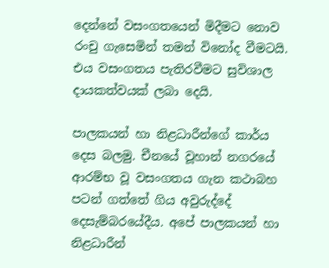දෙන්නේ වසංගතයෙන් මිදීමට නොව රංචු ගැසෙමින් තමන් විනෝද වීමටයි. එය වසංගතය පැතිරවීමට සුවිශාල දායකත්වයක් ලබා දෙයි.

පාලකයන් හා නිළධාරීන්ගේ කාර්ය දෙස බලමු. චීනයේ වූහාන් නගරයේ ආරම්භ වූ වසංගතය ගැන කථාබහ පටන් ගත්තේ ගිය අවුරුද්දේ දෙසැම්බරයේදීය. අපේ පාලකයන් හා නිළධාරීන්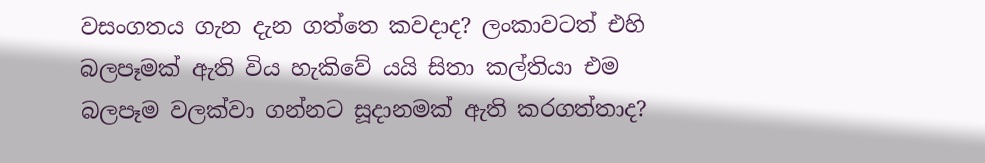වසංගතය ගැන දැන ගත්තෙ කවදාද? ලංකාවටත් එහි බලපෑමක් ඇති විය හැකිවේ යයි සිතා කල්තියා එම බලපෑම වලක්වා ගන්නට සූදානමක් ඇති කරගත්තාද?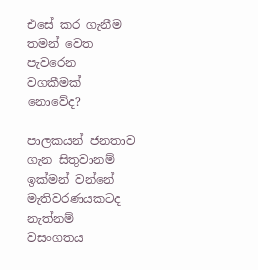එසේ කර ගැනීම තමන් වෙත පැවරෙන වගකීමක් නොවේද?

පාලකයන් ජනතාව ගැන සිතුවානම් ඉක්මන් වන්නේ මැතිවරණයකටද නැත්නම් වසංගතය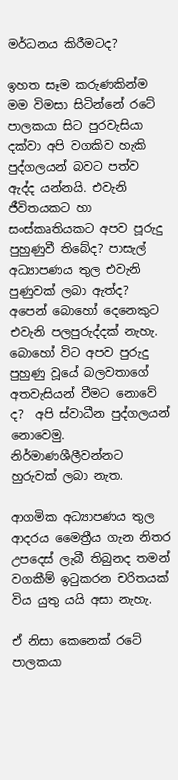මර්ධනය කිරීමටද?

ඉහත සෑම කරුණකින්ම මම විමසා සිටින්නේ රටේ පාලකයා සිට පුරවැසියා දක්වා අපි වගකිව හැකි පුද්ගලයන් බවට පත්ව ඇද්ද යන්නයි. එවැනි ජීවිතයකට හා සංස්කෘතියකට අපව පූරුදු පුහුණුවී තිබේද? පාසැල් අධ්‍යාපණය තුල එවැනි පුණුවක් ලබා ඇත්ද? අපෙන් බොහෝ දෙනෙකුට එවැනි පලපුරුද්දක් නැහැ. බොහෝ විට අපව පුරුදු පුහුණු වූයේ බලවතාගේ අතවැසියන් වීමට නොවේ ද?  අපි ස්වාධීන පුද්ගලයන් නොවෙමු. නිර්මාණශීලීවන්නට හුරුවක් ලබා නැත.

ආගමික අධ්‍යාපණය තුල ආදරය මෛත්‍රීය ගැන නිතර උපදෙස් ලැබී තිබුනද තමන් වගකීම් ඉටුකරන චරිතයක් විය යුතු යයි අසා නැහැ.

ඒ නිසා කෙනෙක් රටේ පාලකයා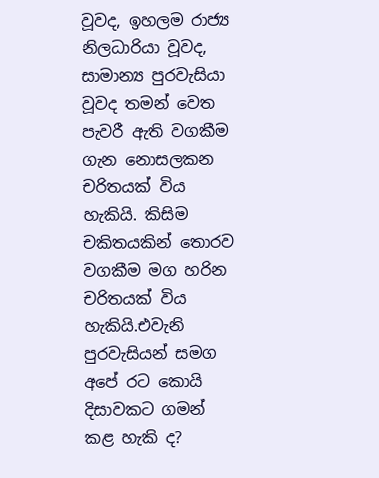වූවද, ඉහලම රාජ්‍ය නිලධාරියා වූවද, සාමාන්‍ය පුරවැසියා වූවද තමන් වෙත පැවරී ඇති වගකීම ගැන නොසලකන චරිතයක් විය හැකියි. කිසිම චකිතයකින් තොරව වගකීම මග හරින චරිතයක් විය හැකියි.එවැනි පුරවැසියන් සමග අපේ රට කොයි දිසාවකට ගමන් කළ හැකි ද?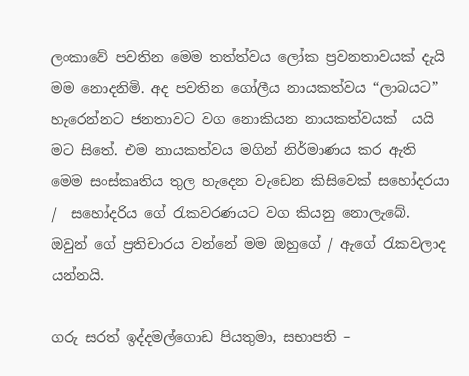ලංකාවේ පවතින මෙම තත්ත්වය ලෝක ප්‍රවනතාවයක් දැයි මම නොදනිමි. අද පවතින ගෝලීය නායකත්වය “ලාබයට” හැරෙන්නට ජනතාවට වග නොකියන නායකත්වයක්  යයි මට සිතේ. එම නායකත්වය මගින් නිර්මාණය කර ඇති මෙම සංස්කෘතිය තුල හැදෙන වැඩෙන කිසිවෙක් සහෝදරයා /  සහෝදරිය ගේ රැකවරණයට වග කියනු නොලැබේ. ඔවුන් ගේ ප්‍රතිචාරය වන්නේ මම ඔහුගේ / ඇගේ රැකවලාද යන්නයි.

ගරු සරත් ඉද්දමල්ගොඩ පියතුමා, සභාපති –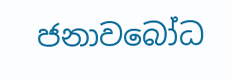ජනාවබෝධ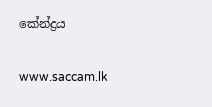කේන්ද්‍රය

www.saccam.lk